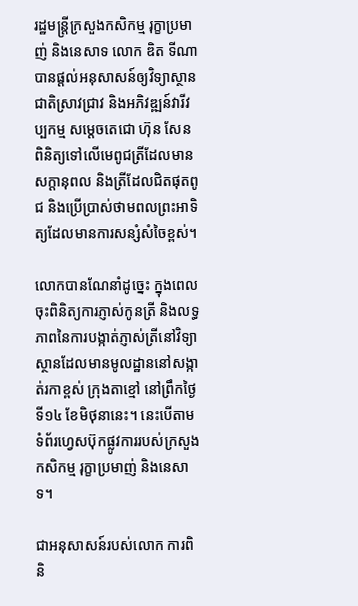រដ្ឋមន្ត្រីក្រសួងកសិកម្ម រុក្ខាប្រមាញ់ និងនេសាទ លោក ឌិត ទីណា បានផ្តល់អនុសាសន៍ឲ្យវិទ្យាស្ថានជាតិស្រាវជ្រាវ និងអភិវឌ្ឍន៍វារីវប្បកម្ម សម្តេចតេជោ ហ៊ុន សែន ពិនិត្យទៅលើមេពូជត្រីដែលមានសក្តានុពល និងត្រីដែលជិតផុតពូជ និងប្រើប្រាស់ថាមពលព្រះអាទិត្យដែលមានការសន្សំសំចៃខ្ពស់។

លោកបានណែនាំដូច្នេះ ក្នុងពេលចុះពិនិត្យការភ្ញាស់កូនត្រី និងលទ្ធភាពនៃការបង្កាត់ភ្ញាស់ត្រីនៅវិទ្យាស្ថានដែលមានមូលដ្ឋាននៅសង្កាត់រកាខ្ពស់ ក្រុងតាខ្មៅ នៅព្រឹកថ្ងៃទី១៤ ខែមិថុនានេះ។ នេះបើតាមទំព័រហ្វេសប៊ុកផ្លូវការរបស់ក្រសួងកសិកម្ម រុក្ខាប្រមាញ់ និងនេសាទ។

ជាអនុសាសន៍របស់លោក ការពិនិ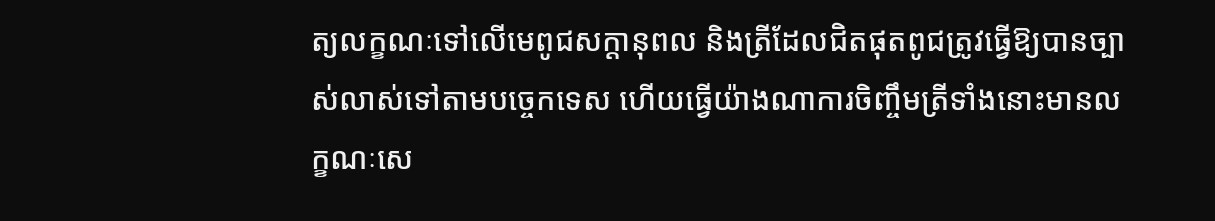ត្យលក្ខណៈទៅលើមេពូជសក្តានុពល និងត្រីដែលជិតផុតពូជត្រូវធ្វើឱ្យបានច្បាស់លាស់ទៅតាមបច្ចេកទេស ហើយធ្វើយ៉ាងណាការចិញ្ចឹមត្រីទាំងនោះមានលក្ខណៈសេ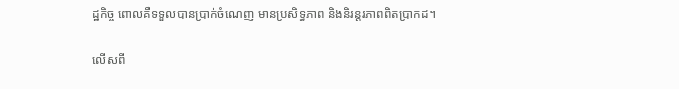ដ្ឋកិច្ច ពោលគឺទទួលបានប្រាក់ចំណេញ មានប្រសិទ្ធភាព និងនិរន្តរភាពពិតប្រាកដ។

លើសពី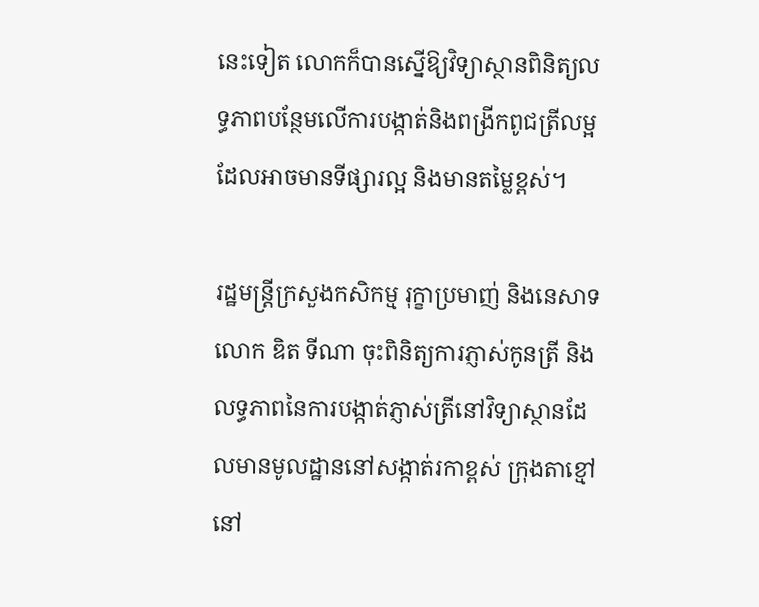នេះទៀត លោកក៏បានស្នើឱ្យវិទ្យាស្ថានពិនិត្យលទ្ធភាពបន្ថែមលើការបង្កាត់និងពង្រីកពូជត្រីលម្អ ដែលអាចមានទីផ្សារល្អ និងមានតម្លៃខ្ពស់។

រដ្ឋមន្ត្រីក្រសួងកសិកម្ម រុក្ខាប្រមាញ់ និងនេសាទ លោក ឌិត ទីណា ចុះពិនិត្យការភ្ញាស់កូនត្រី និងលទ្ធភាពនៃការបង្កាត់ភ្ញាស់ត្រីនៅវិទ្យាស្ថានដែលមានមូលដ្ឋាននៅសង្កាត់រកាខ្ពស់ ក្រុងតាខ្មៅ នៅ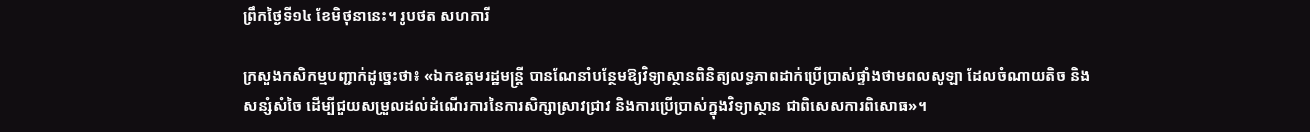ព្រឹកថ្ងៃទី១៤ ខែមិថុនានេះ។ រូបថត សហការី

ក្រសួងកសិកម្មបញ្ជាក់ដូច្នេះថា៖ «ឯកឧត្តមរដ្ឋមន្ត្រី បានណែនាំបន្ថែមឱ្យវិទ្យាស្ថានពិនិត្យលទ្ធភាពដាក់ប្រើប្រាស់ផ្ទាំងថាមពលសូឡា ដែលចំណាយតិច និងសន្សំសំចៃ ដើម្បីជួយសម្រួលដល់ដំណើរការនៃការសិក្សាស្រាវជ្រាវ និងការប្រើប្រាស់ក្នុងវិទ្យាស្ថាន ជាពិសេសការពិសោធ»។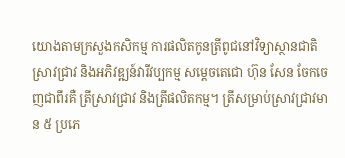យោងតាមក្រសួងកសិកម្ម ការផលិតកូនត្រីពូជនៅវិទ្យាស្ថានជាតិស្រាវជ្រាវ និងអភិវឌ្ឍន៍វារីវប្បកម្ម សម្តេចតេជោ ហ៊ុន សែន ចែកចេញជាពីរគឺ ត្រីស្រាវជ្រាវ និងត្រីផលិតកម្ម។ ត្រីសម្រាប់ស្រាវជ្រាវមាន ៥ ប្រភេ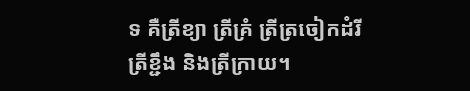ទ គឺត្រីខ្យា ត្រីគ្រំ ត្រីត្រចៀកដំរី ត្រីខ្ជឹង និងត្រីក្រាយ។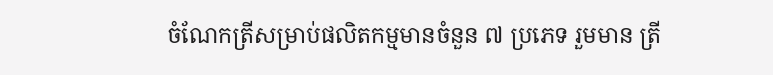ចំណែកត្រីសម្រាប់ផលិតកម្មមានចំនួន ៧ ប្រភេទ រួមមាន ត្រី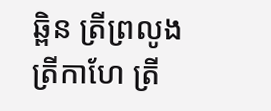ឆ្ពិន ត្រីព្រលូង ត្រីកាហែ ត្រី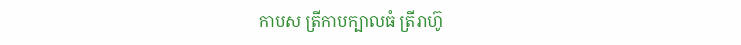កាបស ត្រីកាបក្បាលធំ ត្រីរាហ៊ូ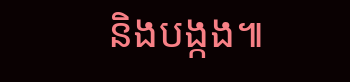និងបង្កង៕